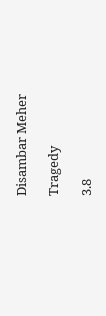Disambar Meher

Tragedy

3.8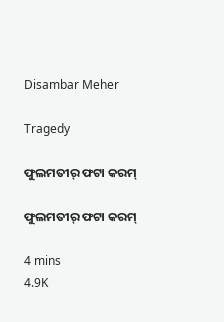Disambar Meher

Tragedy

ଫୁଲମତୀର୍ ଫଟା କରମ୍

ଫୁଲମତୀର୍ ଫଟା କରମ୍

4 mins
4.9K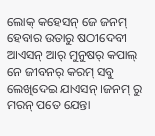ଲୋକ୍ କହେସନ୍ ଜେ ଜନମ୍ ହେବାର ଉତାରୁ ଷଠୀଦେବୀ ଆଏସନ୍ ଆର୍ ମୁନୁଷର୍ କପାଲ୍ ନେ ଜୀବନର୍ କରମ୍ ସବୁ ଲେଖିଦେଇ ଯାଏସନ୍ ।ଜନମ୍ ରୁ ମରନ୍ ପତେ ଯେନ୍ତା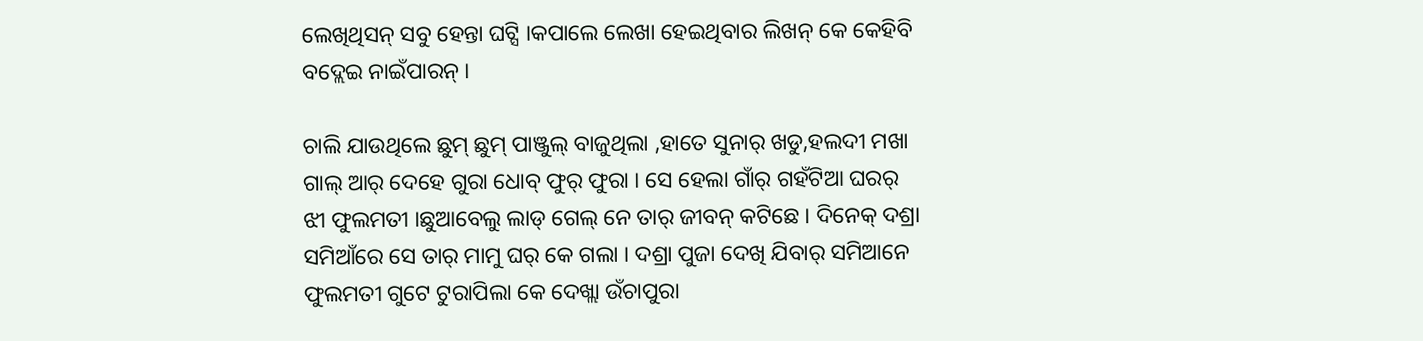ଲେଖିଥିସନ୍ ସବୁ ହେନ୍ତା ଘଟ୍ସି ।କପାଲେ ଲେଖା ହେଇଥିବାର ଲିଖନ୍ କେ କେହିବି ବଦ୍ଲେଇ ନାଇଁପାରନ୍ ।

ଚାଲି ଯାଉଥିଲେ ଛୁମ୍ ଛୁମ୍ ପାଞ୍ଜୁଲ୍ ବାଜୁଥିଲା ,ହାତେ ସୁନାର୍ ଖଡୁ,ହଲଦୀ ମଖା ଗାଲ୍ ଆର୍ ଦେହେ ଗୁରା ଧୋବ୍ ଫୁର୍ ଫୁରା । ସେ ହେଲା ଗାଁର୍ ଗହଁଟିଆ ଘରର୍ ଝୀ ଫୁଲମତୀ ।ଛୁଆବେଲୁ ଲାଡ୍ ଗେଲ୍ ନେ ତାର୍ ଜୀବନ୍ କଟିଛେ । ଦିନେକ୍ ଦଶ୍ରା ସମିଆଁରେ ସେ ତାର୍ ମାମୁ ଘର୍ କେ ଗଲା । ଦଶ୍ରା ପୁଜା ଦେଖି ଯିବାର୍ ସମିଆନେ ଫୁଲମତୀ ଗୁଟେ ଟୁରାପିଲା କେ ଦେଖ୍ଲା ଉଁଚାପୁରା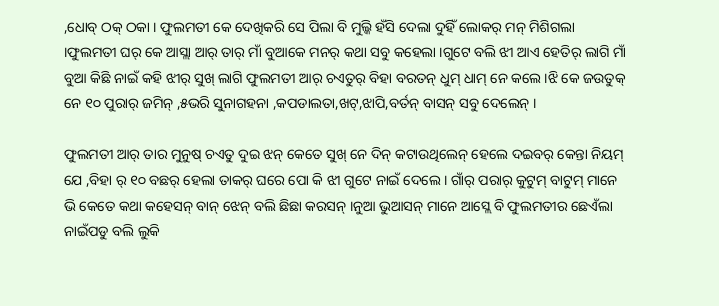,ଧୋବ୍ ଠକ୍ ଠକା । ଫୁଲମତୀ କେ ଦେଖିକରି ସେ ପିଲା ବି ମୁଲ୍କି ହଁସି ଦେଲା ଦୁହିଁ ଲୋକର୍ ମନ୍ ମିଶିଗଲା ।ଫୁଲମତୀ ଘର୍ କେ ଆସ୍ଲା ଆର୍ ତାର୍ ମାଁ ବୁଆକେ ମନର୍ କଥା ସବୁ କହେଲା ।ଗୁଟେ ବଲି ଝୀ ଆଏ ହେତିର୍ ଲାଗି ମାଁ ବୁଆ କିଛି ନାଇଁ କହି ଝୀର୍ ସୁଖ୍ ଲାଗି ଫୁଲମତୀ ଆର୍ ଚଏତୁର୍ ବିହା ବରତନ୍ ଧୁମ୍ ଧାମ୍ ନେ କଲେ ।ଝି କେ ଜଉତୁକ୍ ନେ ୧୦ ପୁରାର୍ ଜମିନ୍ ,୫ଭରି ସୁନାଗହନା ,କପଡାଲତା,ଖଟ୍,ଝାପି,ବର୍ତନ୍ ବାସନ୍ ସବୁ ଦେଲେନ୍ ।

ଫୁଲମତୀ ଆର୍ ତାର ମୁନୁଷ୍ ଚଏତୁ ଦୁଇ ଝନ୍ କେତେ ସୁଖ୍ ନେ ଦିନ୍ କଟାଉଥିଲେନ୍ ହେଲେ ଦଇବର୍ କେନ୍ତା ନିୟମ୍ ଯେ ,ବିହା ର୍ ୧୦ ବଛର୍ ହେଲା ତାକର୍ ଘରେ ପୋ କି ଝୀ ଗୁଟେ ନାଇଁ ଦେଲେ । ଗାଁର୍ ପରାର୍ କୁଟୁମ୍ ବାଟୁମ୍ ମାନେ ଭି କେତେ କଥା କହେସନ୍ ବାନ୍ ଝେନ୍ ବଲି ଛିଛା କରସନ୍ ।ନୁଆ ଭୁଆସନ୍ ମାନେ ଆସ୍ଲେ ବି ଫୁଲମତୀର ଛେଏଁଲା ନାଇଁପଡୁ ବଲି ଲୁକି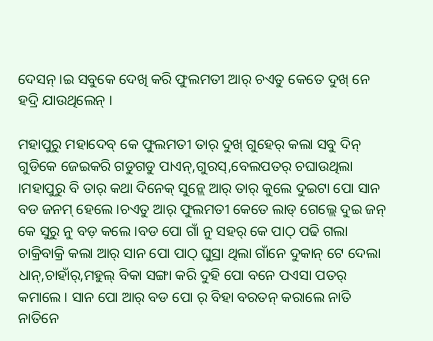ଦେସନ୍ ।ଇ ସବୁକେ ଦେଖି କରି ଫୁଲମତୀ ଆର୍ ଚଏତୁ କେତେ ଦୁଖ୍ ନେ ହଦ୍ରି ଯାଉଥିଲେନ୍ ।

ମହାପୁରୁ ମହାଦେବ୍ କେ ଫୁଲମତୀ ତାର୍ ଦୁଖ୍ ଗୁହେର୍ କଲା ସବୁ ଦିନ୍ ଗୁଡିକେ ଜେଇକରି ଗଡୁଗଡୁ ପାଏନ୍,ଗୁରସ୍,ବେଲପତର୍ ଚଘାଉଥିଲା ।ମହାପୁରୁ ବି ତାର୍ କଥା ଦିନେକ୍ ସୁନ୍ଲେ ଆର୍ ତାର୍ କୁଲେ ଦୁଇଟା ପୋ ସାନ ବଡ ଜନମ୍ ହେଲେ ।ଚଏତୁ ଆର୍ ଫୁଲମତୀ କେତେ ଲାଡ୍ ଗେଲ୍ଲେ ଦୁଇ ଜନ୍ କେ ସୁରୁ ନୁ ବଡ଼ କଲେ ।ବଡ ପୋ ଗାଁ ନୁ ସହର୍ କେ ପାଠ୍ ପଢି ଗଲା ଚାକ୍ରିବାକ୍ରି କଲା ଆର୍ ସାନ ପୋ ପାଠ୍ ଘୁସ୍ରା ଥିଲା ଗାଁନେ ଦୁକାନ୍ ଟେ ଦେଲା ଧାନ୍,ଚାହାଁର୍,ମହୁଲ୍ ବିକା ସଙ୍ଗା କରି ଦୁହି ପୋ ବନେ ପଏସା ପତର୍ କମାଲେ । ସାନ ପୋ ଆର୍ ବଡ ପୋ ର୍ ବିହା ବରତନ୍ କରାଲେ ନାତି ନାତିନେ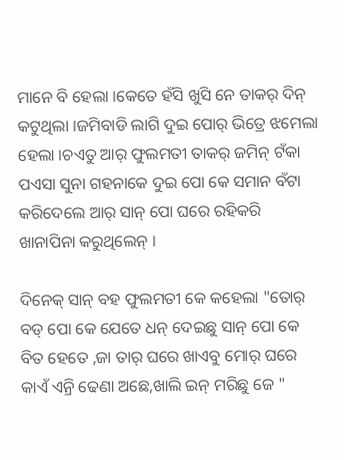ମାନେ ବି ହେଲା ।କେତେ ହଁସି ଖୁସି ନେ ତାକର୍ ଦିନ୍ କଟୁଥିଲା ।ଜମିବାଡି ଲାଗି ଦୁଇ ପୋର୍ ଭିତ୍ରେ ଝମେଲା ହେଲା ।ଚଏତୁ ଆର୍ ଫୁଲମତୀ ତାକର୍ ଜମିନ୍ ଟଁକା ପଏସା ସୁନା ଗହନାକେ ଦୁଇ ପୋ କେ ସମାନ ବଁଟା କରିଦେଲେ ଆର୍ ସାନ୍ ପୋ ଘରେ ରହିକରି ଖାନାପିନା କରୁଥିଲେନ୍ ।

ଦିନେକ୍ ସାନ୍ ବହ ଫୁଲମତୀ କେ କହେଲା "ତୋର୍ ବଡ୍ ପୋ କେ ଯେତେ ଧନ୍ ଦେଇଛୁ ସାନ୍ ପୋ କେ ବିତ ହେତେ ,ଜା ତାର୍ ଘରେ ଖାଏବୁ ମୋର୍ ଘରେ କାଏଁ ଏନ୍ରି ଢେଣା ଅଛେ,ଖାଲି ଇନ୍ ମରିଛୁ ଜେ "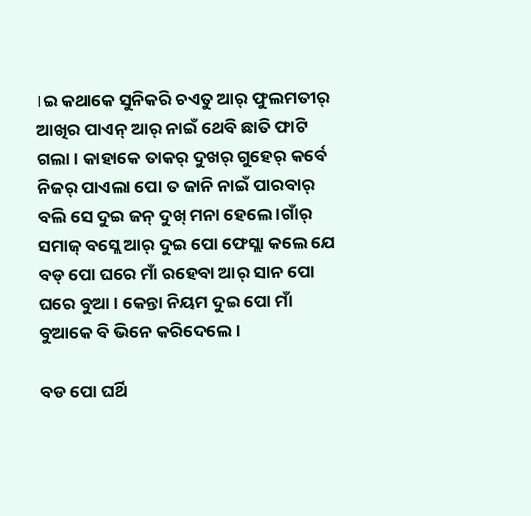।ଇ କଥାକେ ସୁନିକରି ଚଏତୁ ଆର୍ ଫୁଲମତୀର୍ ଆଖିର ପାଏନ୍ ଆର୍ ନାଇଁ ଥେବି ଛାତି ଫାଟି ଗଲା । କାହାକେ ତାକର୍ ଦୁଖର୍ ଗୁହେର୍ କର୍ବେ ନିଜର୍ ପାଏଲା ପୋ ତ ଜାନି ନାଇଁ ପାରବାର୍ ବଲି ସେ ଦୁଇ ଜନ୍ ଦୁଖ୍ ମନା ହେଲେ ।ଗାଁର୍ ସମାଜ୍ ବସ୍ଲେ ଆର୍ ଦୁଇ ପୋ ଫେସ୍ଲା କଲେ ଯେ ବଡ୍ ପୋ ଘରେ ମାଁ ରହେବା ଆର୍ ସାନ ପୋ ଘରେ ବୁଆ । କେନ୍ତା ନିୟମ ଦୁଇ ପୋ ମାଁ ବୁଆକେ ବି ଭିନେ କରିଦେଲେ ।

ବଡ ପୋ ଘର୍ଥି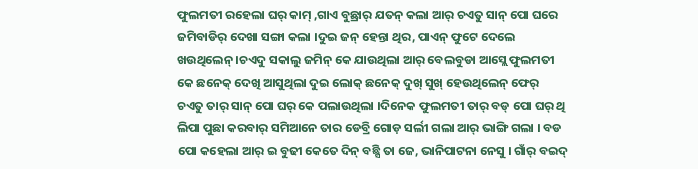ଫୁଲମତୀ ରହେଲା ଘର୍ କାମ୍ ,ଗାଏ ବୁଛ୍ରାର୍ ଯତନ୍ କଲା ଆର୍ ଚଏତୁ ସାନ୍ ପୋ ଘରେ ଜମିବାଡିର୍ ଦେଖା ସଙ୍ଗା କଲା ।ଦୁଇ ଜନ୍ ହେନ୍ତା ଥିର, ପାଏନ୍ ଫୁଟେ ଦେଲେ ଖଉଥିଲେନ୍ ।ଚଏଦୁ ସକାଲୁ ଜମିନ୍ କେ ଯାଉଥିଲା ଆର୍ ବେଲବୁଡା ଆସ୍ଲେ ଫୁଲମତୀ କେ ଛନେକ୍ ଦେଖି ଆସୁଥିଲା ଦୁଇ ଲୋକ୍ ଛନେକ୍ ଦୁଖ୍ ସୁଖ୍ ହେଉଥିଲେନ୍ ଫେର୍ ଚଏତୁ ତାର୍ ସାନ୍ ପୋ ଘର୍ କେ ପଲାଉଥିଲା ।ଦିନେକ ଫୁଲମତୀ ତାର୍ ବଡ୍ ପୋ ଘର୍ ଥି ଲିପା ପୁଛା କରବାର୍ ସମିଆନେ ତାର ଡେବ୍ରି ଗୋଡ଼ ସର୍ଲୀ ଗଲା ଆର୍ ଭାଙ୍ଗି ଗଲା । ବଡ ପୋ କହେଲା ଆର୍ ଇ ବୁଢୀ କେତେ ଦିନ୍ ବଛ୍ସି ତା ଜେ, ଭାନିପାଟନା ନେସୁ । ଗାଁର୍ ବଇଦ୍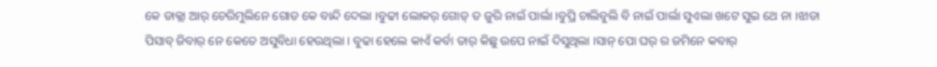କେ ଡାକ୍ଲା ଆର୍ ଚେରିମୁଲିନେ ଗୋଡ କେ ବାନ୍ଦି ଦେଲା ।ବୁଢୀ ଲୋକର୍ ଗୋଡ୍ ତ ଜୁରି ନାଇଁ ପାର୍ଲା ।ବୁପ୍ରି ଚାଲିବୁଲି ବି ନାଇଁ ପାର୍ଲା ସୁଏଲା ଖଟେ ସୁଇ ଥେ ନା ।ଝାଡା ପିସାବ୍ ଜିବାର୍ ନେ କେତେ ଅସୁବିଧା ହେଉଥିଲା । ବୁଢା ହେଲେ କାଏଁ କର୍ବା ତାର୍ କିଛୁ ଉପେ ନାଇଁ ଦିସୁଥିଲା ।ସାନ୍ ପୋ ଘର୍ ର ଜମିନେ କବାର୍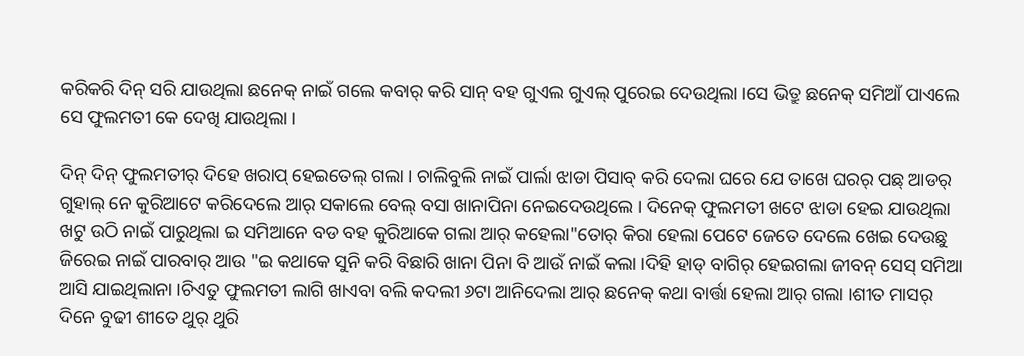କରିକରି ଦିନ୍ ସରି ଯାଉଥିଲା ଛନେକ୍ ନାଇଁ ଗଲେ କବାର୍ କରି ସାନ୍ ବହ ଗୁଏଲ ଗୁଏଲ୍ ପୁରେଇ ଦେଉଥିଲା ।ସେ ଭିତ୍ରୁ ଛନେକ୍ ସମିଆଁ ପାଏଲେ ସେ ଫୁଲମତୀ କେ ଦେଖି ଯାଉଥିଲା ।

ଦିନ୍ ଦିନ୍ ଫୁଲମତୀର୍ ଦିହେ ଖରାପ୍ ହେଇତେଲ୍ ଗଲା । ଚାଲିବୁଲି ନାଇଁ ପାର୍ଲା ଝାଡା ପିସାବ୍ କରି ଦେଲା ଘରେ ଯେ ତାଖେ ଘରର୍ ପଛ୍ ଆଡର୍ ଗୁହାଲ୍ ନେ କୁରିଆଟେ କରିଦେଲେ ଆର୍ ସକାଲେ ବେଲ୍ ବସା ଖାନାପିନା ନେଇଦେଉଥିଲେ । ଦିନେକ୍ ଫୁଲମତୀ ଖଟେ ଝାଡା ହେଇ ଯାଉଥିଲା ଖଟୁ ଉଠି ନାଇଁ ପାରୁଥିଲା ଇ ସମିଆନେ ବଡ ବହ କୁରିଆକେ ଗଲା ଆର୍ କହେଲା"ତୋର୍ କିରା ହେଲା ପେଟେ ଜେତେ ଦେଲେ ଖେଇ ଦେଉଛୁ ଜିରେଇ ନାଇଁ ପାରବାର୍ ଆଉ "ଇ କଥାକେ ସୁନି କରି ବିଛାରି ଖାନା ପିନା ବି ଆଉଁ ନାଇଁ କଲା ।ଦିହି ହାଡ୍ ବାଗିର୍ ହେଇଗଲା ଜୀବନ୍ ସେସ୍ ସମିଆ ଆସି ଯାଇଥିଲାନା ।ଚିଏତୁ ଫୁଲମତୀ ଲାଗି ଖାଏବା ବଲି କଦଲୀ ୬ଟା ଆନିଦେଲା ଆର୍ ଛନେକ୍ କଥା ବାର୍ତ୍ତା ହେଲା ଆର୍ ଗଲା ।ଶୀତ ମାସର୍ ଦିନେ ବୁଢୀ ଶୀତେ ଥୁର୍ ଥୁରି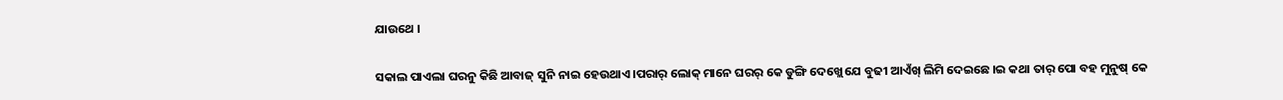ଯାଉଥେ ।

ସକାଲ ପାଏଲା ଘରନୁ କିଛି ଆବାଜ୍ ସୁନି ନାଇ ହେଉଥାଏ ।ପରାର୍ ଲୋକ୍ ମାନେ ଘରର୍ କେ ଡୁଙ୍ଗି ଦେଖ୍ଲେ ଯେ ବୁଢୀ ଆଏଁଖ୍ ଲିମି ଦେଇଛେ ।ଇ କଥା ତାର୍ ପୋ ବହ ମୁନୁଷ୍ କେ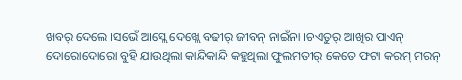ଖବର୍ ଦେଲେ ।ସଭେଁ ଆସ୍ଲେ ଦେଖ୍ଲେ ବଢୀର୍ ଜୀବନ୍ ନାଇଁନା ।ଚଏତୁର୍ ଆଖିର ପାଏନ୍ ଦୋରୋଦୋରୋ ବୁହି ଯାଉଥିଲା କାନ୍ଦିକାନ୍ଦି କହୁଥିଲା ଫୁଲମତୀର୍ କେତେ ଫଟା କରମ୍ ମରନ୍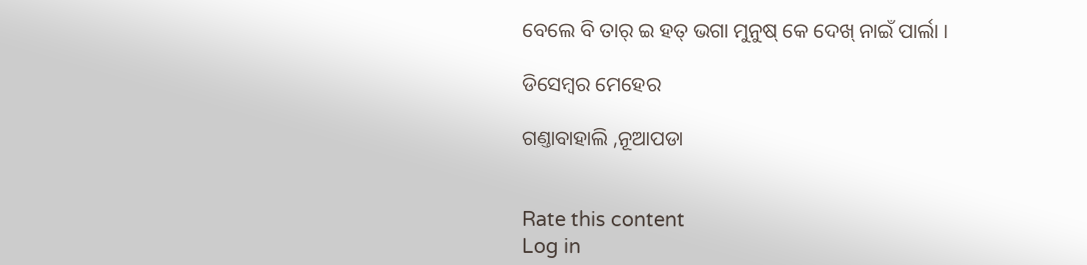ବେଲେ ବି ତାର୍ ଇ ହତ୍ ଭଗା ମୁନୁଷ୍ କେ ଦେଖ୍ ନାଇଁ ପାର୍ଲା ।

ଡିସେମ୍ୱର ମେହେର

ଗଣ୍ତାବାହାଲି ,ନୂଆପଡା


Rate this content
Log in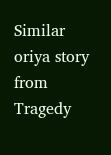Similar oriya story from Tragedy